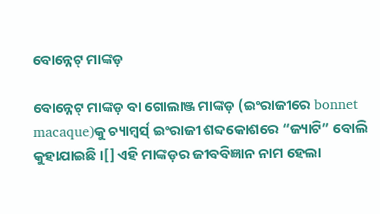ବୋନ୍ନେଟ୍ ମାଙ୍କଡ଼

ବୋନ୍ନେଟ୍ ମାଙ୍କଡ଼ ବା ଗୋଲାଞ୍ଜ ମାଙ୍କଡ଼ (ଇଂରାଜୀରେ bonnet macaque)କୁ ଚ୍ୟାମ୍ବର୍ସ୍ ଇଂରାଜୀ ଶବ୍ଦକୋଶରେ “ଜ୍ୟାଟି” ବୋଲି କୁହାଯାଇଛି ।[] ଏହି ମାଙ୍କଡ଼ର ଜୀବବିଜ୍ଞାନ ନାମ ହେଲା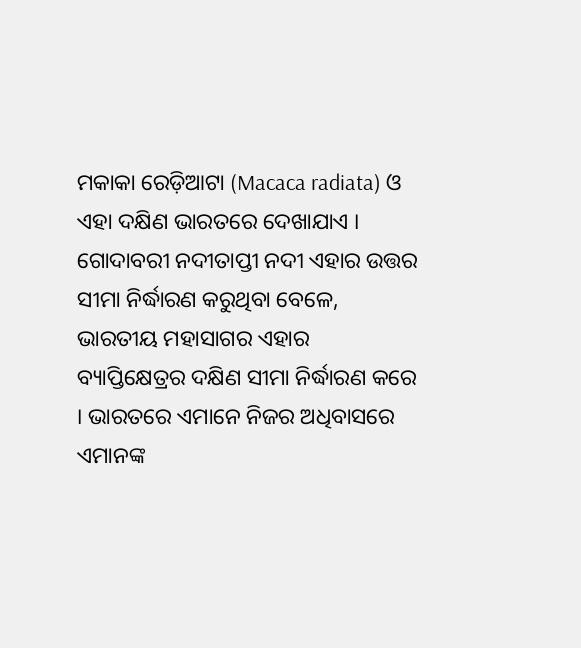ମକାକା ରେଡ଼ିଆଟା (Macaca radiata) ଓ ଏହା ଦକ୍ଷିଣ ଭାରତରେ ଦେଖାଯାଏ । ଗୋଦାବରୀ ନଦୀତାପ୍ତୀ ନଦୀ ଏହାର ଉତ୍ତର ସୀମା ନିର୍ଦ୍ଧାରଣ କରୁଥିବା ବେଳେ, ଭାରତୀୟ ମହାସାଗର ଏହାର ବ୍ୟାପ୍ତିକ୍ଷେତ୍ରର ଦକ୍ଷିଣ ସୀମା ନିର୍ଦ୍ଧାରଣ କରେ । ଭାରତରେ ଏମାନେ ନିଜର ଅଧିବାସରେ ଏମାନଙ୍କ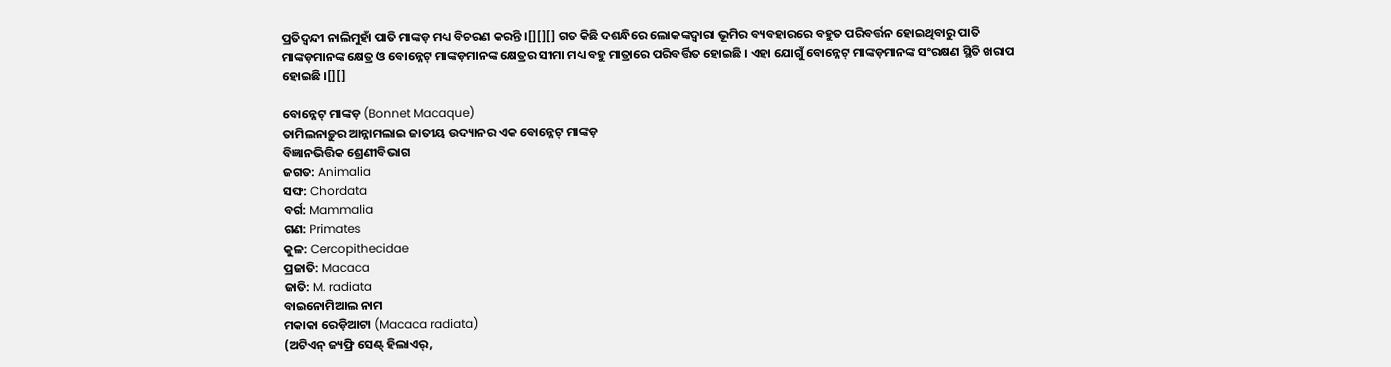ପ୍ରତିଦ୍ୱନ୍ଦୀ ନାଲିମୁହାଁ ପାତି ମାଙ୍କଡ଼ ମଧ୍ୟ ବିଚରଣ କରନ୍ତି ।[][][] ଗତ କିଛି ଦଶନ୍ଧିରେ ଲୋକଙ୍କଦ୍ୱାରା ଭୂମିର ବ୍ୟବହାରରେ ବହୁତ ପରିବର୍ତ୍ତନ ହୋଇଥିବାରୁ ପାତି ମାଙ୍କଡ଼ମାନଙ୍କ କ୍ଷେତ୍ର ଓ ବୋନ୍ନେଟ୍ ମାଙ୍କଡ଼ମାନଙ୍କ କ୍ଷେତ୍ରର ସୀମା ମଧ୍ୟ ବହୁ ମାତ୍ରାରେ ପରିବର୍ତ୍ତିତ ହୋଇଛି । ଏହା ଯୋଗୁଁ ବୋନ୍ନେଟ୍ ମାଙ୍କଡ଼ମାନଙ୍କ ସଂରକ୍ଷଣ ସ୍ଥିତି ଖରାପ ହୋଇଛି ।[][]

ବୋନ୍ନେଟ୍ ମାଙ୍କଡ଼ (Bonnet Macaque)
ତାମିଲନାଡ଼ୁର ଆନ୍ନାମଲାଇ ଜାତୀୟ ଉଦ୍ୟାନର ଏକ ବୋନ୍ନେଟ୍ ମାଙ୍କଡ଼
ବିଜ୍ଞାନଭିତ୍ତିକ ଶ୍ରେଣୀବିଭାଗ
ଜଗତ: Animalia
ସଙ୍ଘ: Chordata
ବର୍ଗ: Mammalia
ଗଣ: Primates
କୁଳ: Cercopithecidae
ପ୍ରଜାତି: Macaca
ଜାତି: M. radiata
ବାଇନୋମିଆଲ ନାମ
ମକାକା ରେଡ଼ିଆଟା (Macaca radiata)
(ଅଟିଏନ୍ ଜ୍ୟଫ୍ରି ସେଣ୍ଟ୍ ହିଲାଏର୍,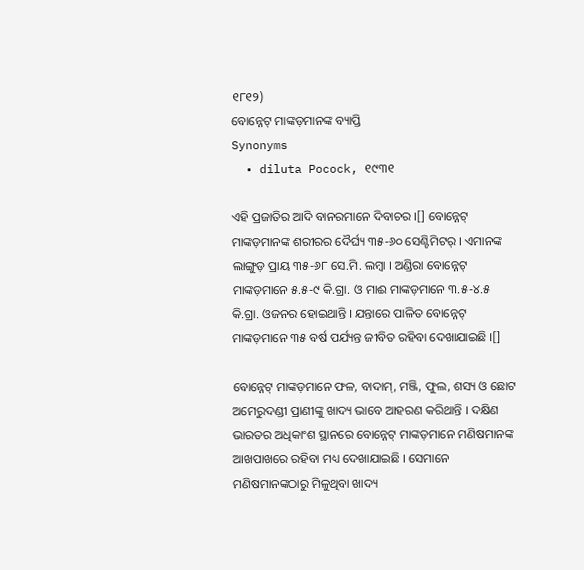୧୮୧୨)
ବୋନ୍ନେଟ୍ ମାଙ୍କଡ଼ମାନଙ୍କ ବ୍ୟାପ୍ତି
Synonyms
  • diluta Pocock, ୧୯୩୧

ଏହି ପ୍ରଜାତିର ଆଦି ବାନରମାନେ ଦିବାଚର ।[] ବୋନ୍ନେଟ୍ ମାଙ୍କଡ଼ମାନଙ୍କ ଶରୀରର ଦୈର୍ଘ୍ୟ ୩୫-୬୦ ସେଣ୍ଟିମିଟର୍ । ଏମାନଙ୍କ ଲାଙ୍ଗୁଡ଼ ପ୍ରାୟ ୩୫-୬୮ ସେ.ମି. ଲମ୍ବା । ଅଣ୍ଡିରା ବୋନ୍ନେଟ୍ ମାଙ୍କଡ଼ମାନେ ୫.୫-୯ କି.ଗ୍ରା. ଓ ମାଈ ମାଙ୍କଡ଼ମାନେ ୩.୫-୪.୫ କି.ଗ୍ରା. ଓଜନର ହୋଇଥାନ୍ତି । ଯନ୍ତାରେ ପାଳିତ ବୋନ୍ନେଟ୍ ମାଙ୍କଡ଼ମାନେ ୩୫ ବର୍ଷ ପର୍ଯ୍ୟନ୍ତ ଜୀବିତ ରହିବା ଦେଖାଯାଇଛି ।[]

ବୋନ୍ନେଟ୍ ମାଙ୍କଡ଼ମାନେ ଫଳ, ବାଦାମ୍, ମଞ୍ଜି, ଫୁଲ, ଶସ୍ୟ ଓ ଛୋଟ ଅମେରୁଦଣ୍ଡୀ ପ୍ରାଣୀଙ୍କୁ ଖାଦ୍ୟ ଭାବେ ଆହରଣ କରିଥାନ୍ତି । ଦକ୍ଷିଣ ଭାରତର ଅଧିକାଂଶ ସ୍ଥାନରେ ବୋନ୍ନେଟ୍ ମାଙ୍କଡ଼ମାନେ ମଣିଷମାନଙ୍କ ଆଖପାଖରେ ରହିବା ମଧ୍ୟ ଦେଖାଯାଇଛି । ସେମାନେ ମଣିଷମାନଙ୍କଠାରୁ ମିଳୁଥିବା ଖାଦ୍ୟ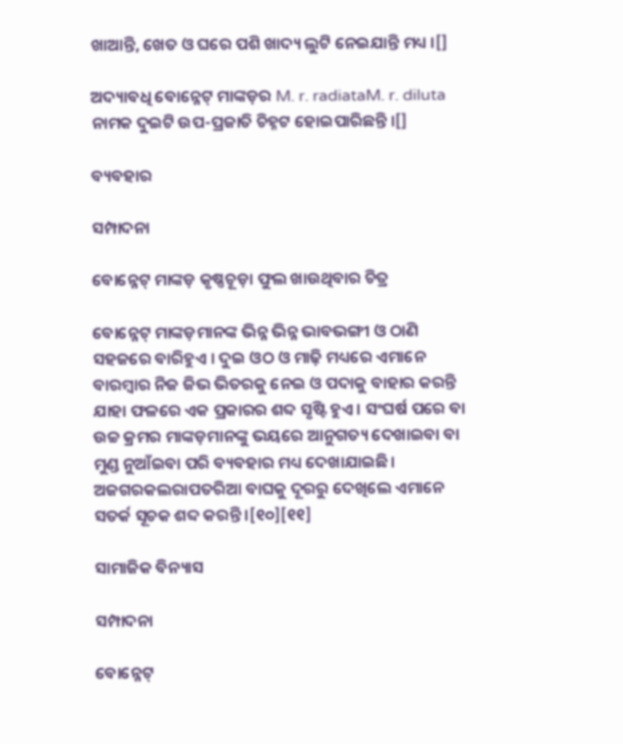ଖାଆନ୍ତି, ଖେତ ଓ ଘରେ ପଶି ଖାଦ୍ୟ ଲୁଟି ନେଇଯାନ୍ତି ମଧ୍ୟ ।[]

ଅଦ୍ୟାବଧି ବୋନ୍ନେଟ୍ ମାଙ୍କଡ଼ର M. r. radiataM. r. diluta ନାମକ ଦୁଇଟି ଉପ-ପ୍ରଜାତି ଚିହ୍ନଟ ହୋଇପାରିଛନ୍ତି ।[]

ବ୍ୟବହାର

ସମ୍ପାଦନା

ବୋନ୍ନେଟ୍ ମାଙ୍କଡ଼ କୃଷ୍ଣଚୂଡ଼ା ଫୁଲ ଖାଉଥିବାର ଚିତ୍ର

ବୋନ୍ନେଟ୍ ମାଙ୍କଡ଼ମାନଙ୍କ ଭିନ୍ନ ଭିନ୍ନ ଭାବଭଙ୍ଗୀ ଓ ଠାଣି ସହଜରେ ବାରିହୁଏ । ଦୁଇ ଓଠ ଓ ମାଢ଼ି ମଧ୍ୟରେ ଏମାନେ ବାରମ୍ବାର ନିଜ ଜିଭ ଭିତରକୁ ନେଇ ଓ ପଦାକୁ ବାହାର କରନ୍ତି ଯାହା ଫଳରେ ଏକ ପ୍ରକାରର ଶବ୍ଦ ସୃଷ୍ଟି ହୁଏ । ସଂଘର୍ଷ ପରେ ବା ଉଚ୍ଚ କ୍ରମର ମାଙ୍କଡ଼ମାନଙ୍କୁ ଭୟରେ ଆନୁଗତ୍ୟ ଦେଖାଇବା ବା ମୁଣ୍ଡ ନୁଆଁଇବା ପରି ବ୍ୟବହାର ମଧ୍ୟ ଦେଖାଯାଇଛି । ଅଜଗରକଲରାପତରିଆ ବାଘକୁ ଦୂରରୁ ଦେଖିଲେ ଏମାନେ ସତର୍କ ସୂଚକ ଶବ୍ଦ କରନ୍ତି ।[୧୦][୧୧]

ସାମାଜିକ ବିନ୍ୟାସ

ସମ୍ପାଦନା

ବୋନ୍ନେଟ୍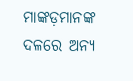ମାଙ୍କଡ଼ମାନଙ୍କ ଦଳରେ ଅନ୍ୟ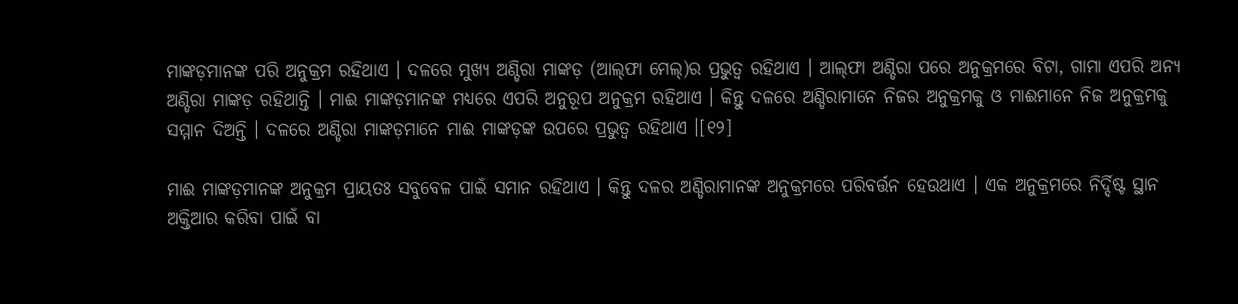ମାଙ୍କଡ଼ମାନଙ୍କ ପରି ଅନୁକ୍ରମ ରହିଥାଏ । ଦଳରେ ମୁଖ୍ୟ ଅଣ୍ଡିରା ମାଙ୍କଡ଼ (ଆଲ୍‍ଫା ମେଲ୍)ର ପ୍ରଭୁତ୍ୱ ରହିଥାଏ । ଆଲ୍‍ଫା ଅଣ୍ଡିରା ପରେ ଅନୁକ୍ରମରେ ବିଟା, ଗାମା ଏପରି ଅନ୍ୟ ଅଣ୍ଡିରା ମାଙ୍କଡ଼ ରହିଥାନ୍ତି । ମାଈ ମାଙ୍କଡ଼ମାନଙ୍କ ମଧ୍ୟରେ ଏପରି ଅନୁରୂପ ଅନୁକ୍ରମ ରହିଥାଏ । କିନ୍ତୁ ଦଳରେ ଅଣ୍ଡିରାମାନେ ନିଜର ଅନୁକ୍ରମକୁ ଓ ମାଈମାନେ ନିଜ ଅନୁକ୍ରମକୁ ସମ୍ମାନ ଦିଅନ୍ତି । ଦଳରେ ଅଣ୍ଡିରା ମାଙ୍କଡ଼ମାନେ ମାଈ ମାଙ୍କଡ଼ଙ୍କ ଉପରେ ପ୍ରଭୁତ୍ୱ ରହିଥାଏ ।[୧୨]

ମାଈ ମାଙ୍କଡ଼ମାନଙ୍କ ଅନୁକ୍ରମ ପ୍ରାୟତଃ ସବୁବେଳ ପାଇଁ ସମାନ ରହିଥାଏ । କିନ୍ତୁ ଦଳର ଅଣ୍ଡିରାମାନଙ୍କ ଅନୁକ୍ରମରେ ପରିବର୍ତ୍ତନ ହେଉଥାଏ । ଏକ ଅନୁକ୍ରମରେ ନିର୍ଦ୍ଦିଷ୍ଟ ସ୍ଥାନ ଅକ୍ତିଆର କରିବା ପାଇଁ ବା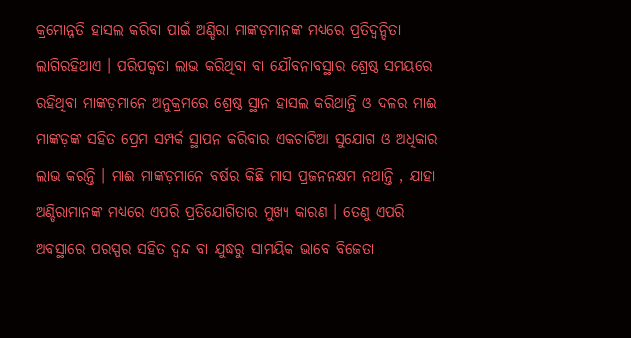କ୍ରମୋନ୍ନତି ହାସଲ କରିବା ପାଇଁ ଅଣ୍ଡିରା ମାଙ୍କଡ଼ମାନଙ୍କ ମଧ୍ୟରେ ପ୍ରତିଦ୍ୱନ୍ଦିତା ଲାଗିରହିଥାଏ । ପରିପକ୍ୱତା ଲାଭ କରିଥିବା ବା ଯୌବନାବସ୍ଥାର ଶ୍ରେଷ୍ଠ ସମୟରେ ରହିଥିବା ମାଙ୍କଡ଼ମାନେ ଅନୁକ୍ରମରେ ଶ୍ରେଷ୍ଠ ସ୍ଥାନ ହାସଲ କରିଥାନ୍ତି ଓ ଦଳର ମାଈ ମାଙ୍କଡ଼ଙ୍କ ସହିତ ପ୍ରେମ ସମ୍ପର୍କ ସ୍ଥାପନ କରିବାର ଏକଚାଟିଆ ସୁଯୋଗ ଓ ଅଧିକାର ଲାଭ କରନ୍ତି । ମାଈ ମାଙ୍କଡ଼ମାନେ ବର୍ଷର କିଛି ମାସ ପ୍ରଜନନକ୍ଷମ ନଥାନ୍ତି , ଯାହା ଅଣ୍ଡିରାମାନଙ୍କ ମଧ୍ୟରେ ଏପରି ପ୍ରତିଯୋଗିତାର ମୁଖ୍ୟ କାରଣ । ତେଣୁ ଏପରି ଅବସ୍ଥାରେ ପରସ୍ପର ସହିତ ଦ୍ୱନ୍ଦ ବା ଯୁଦ୍ଧରୁ ସାମୟିକ ଭାବେ ବିଜେତା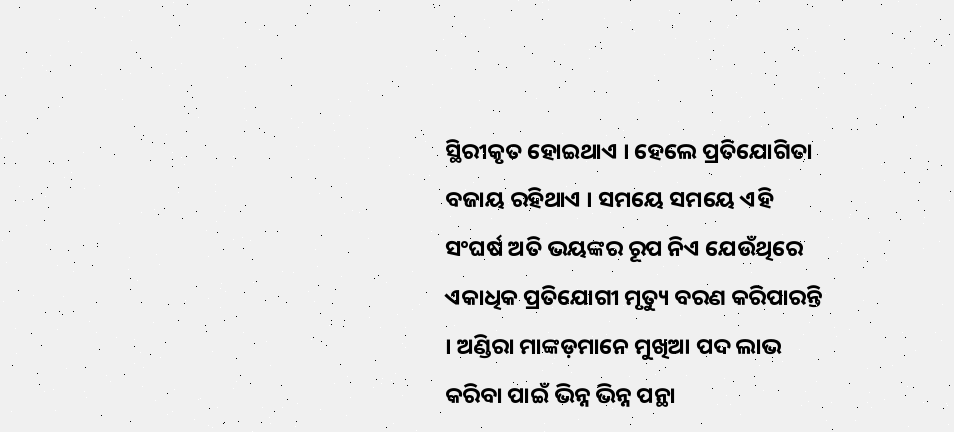ସ୍ଥିରୀକୃତ ହୋଇଥାଏ । ହେଲେ ପ୍ରତିଯୋଗିତା ବଜାୟ ରହିଥାଏ । ସମୟେ ସମୟେ ଏହି ସଂଘର୍ଷ ଅତି ଭୟଙ୍କର ରୂପ ନିଏ ଯେଉଁଥିରେ ଏକାଧିକ ପ୍ରତିଯୋଗୀ ମୃତ୍ୟୁ ବରଣ କରିପାରନ୍ତି । ଅଣ୍ଡିରା ମାଙ୍କଡ଼ମାନେ ମୁଖିଆ ପଦ ଲାଭ କରିବା ପାଇଁ ଭିନ୍ନ ଭିନ୍ନ ପନ୍ଥା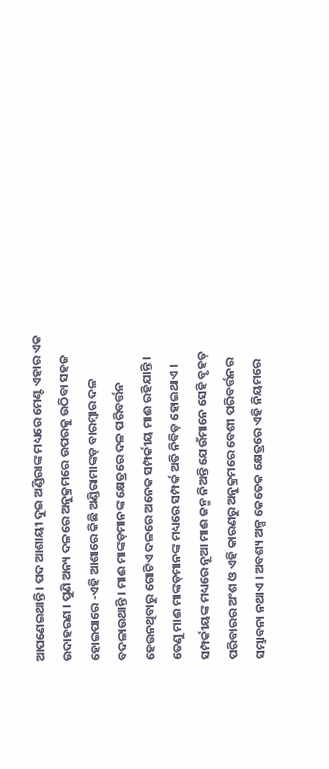ଆପଣେଇଥାନ୍ତି । ପଦ ଆଶାୟୀ ଦୁଇ ଅଣ୍ଡିରାଙ୍କ ମଧ୍ୟରେ ମେଣ୍ଟ ଏହାର ଏକ ଉଦାହରଣ । ପୁଣି ଅନ୍ୟ ଦଳରେ ଅନୁକ୍ରମରେ ଉପରକୁ ଉଠିବା ସହଜ ହୋଇପାରେ -ଏହି ଆଶାରେ କିଛି ଅଣ୍ଡିରାମାଙ୍କଡ଼ ବାରମ୍ବାର ଦଳ ବଦଳାଉଥାନ୍ତି । ମାଈ ମାଙ୍କଡ଼ମାନଙ୍କ କ୍ଷେତ୍ରରେ ଦଳ ପରିବର୍ତ୍ତନ ହେଉନଥିବାରୁ ଗୋଟିଏ ଦଳରେ ଅନେକ ସମ୍ପର୍କୀୟ ମାଈ ରହିଯାନ୍ତି । ତେଣୁ ମାଈ ମାଙ୍କଡ଼ମାନଙ୍କ ମଧ୍ୟରେ ସମ୍ପର୍କ ଅତି ନିବିଡ଼ ହୋଇଥାଏ । ସମ୍ପର୍କୀୟଙ୍କ ମଧ୍ୟରେ ନୂଆ ମାଈ ଜନ୍ମ ନିଅନ୍ତି ଯେଉଁମାନେ ସେହି ବୃହତ୍ ପରିବାରର ଅଂଶ ଓ ଏହି କାରଣରୁ ଅନୁକ୍ରମରେ ବେଶୀ ପରିବର୍ତ୍ତନର ସମ୍ଭାବନା ନଥାଏ । ଅବଶ୍ୟ ଅଳ୍ପ କେତେକ କ୍ଷେତ୍ରରେ ଏହି ନିୟମରେ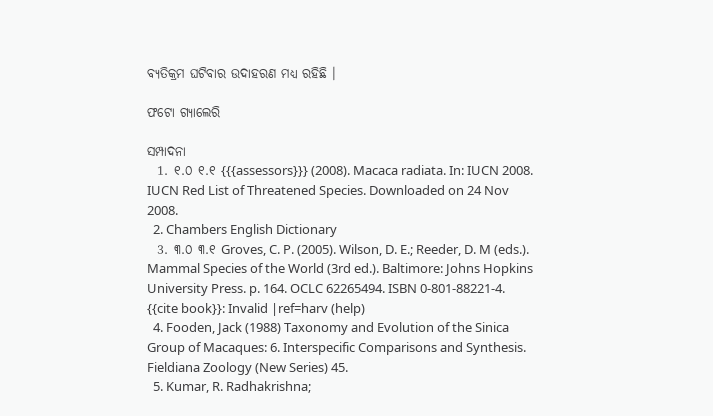ବ୍ୟତିକ୍ରମ ଘଟିବାର ଉଦାହରଣ ମଧ୍ୟ ରହିଛି ।

ଫଟୋ ଗ୍ୟାଲେରି

ସମ୍ପାଦନା
  1. ୧.୦ ୧.୧ {{{assessors}}} (2008). Macaca radiata. In: IUCN 2008. IUCN Red List of Threatened Species. Downloaded on 24 Nov 2008.
  2. Chambers English Dictionary
  3. ୩.୦ ୩.୧ Groves, C. P. (2005). Wilson, D. E.; Reeder, D. M (eds.). Mammal Species of the World (3rd ed.). Baltimore: Johns Hopkins University Press. p. 164. OCLC 62265494. ISBN 0-801-88221-4. {{cite book}}: Invalid |ref=harv (help)
  4. Fooden, Jack (1988) Taxonomy and Evolution of the Sinica Group of Macaques: 6. Interspecific Comparisons and Synthesis. Fieldiana Zoology (New Series) 45.
  5. Kumar, R. Radhakrishna;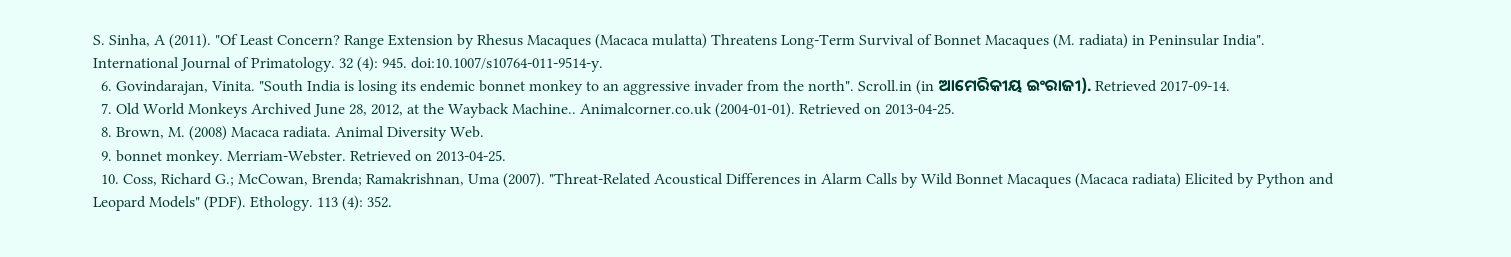S. Sinha, A (2011). "Of Least Concern? Range Extension by Rhesus Macaques (Macaca mulatta) Threatens Long-Term Survival of Bonnet Macaques (M. radiata) in Peninsular India". International Journal of Primatology. 32 (4): 945. doi:10.1007/s10764-011-9514-y.
  6. Govindarajan, Vinita. "South India is losing its endemic bonnet monkey to an aggressive invader from the north". Scroll.in (in ଆମେରିକୀୟ ଇଂରାଜୀ). Retrieved 2017-09-14.
  7. Old World Monkeys Archived June 28, 2012, at the Wayback Machine.. Animalcorner.co.uk (2004-01-01). Retrieved on 2013-04-25.
  8. Brown, M. (2008) Macaca radiata. Animal Diversity Web.
  9. bonnet monkey. Merriam-Webster. Retrieved on 2013-04-25.
  10. Coss, Richard G.; McCowan, Brenda; Ramakrishnan, Uma (2007). "Threat-Related Acoustical Differences in Alarm Calls by Wild Bonnet Macaques (Macaca radiata) Elicited by Python and Leopard Models" (PDF). Ethology. 113 (4): 352.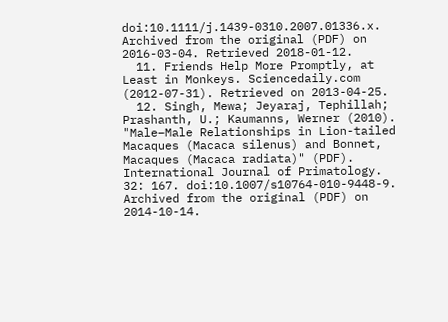doi:10.1111/j.1439-0310.2007.01336.x. Archived from the original (PDF) on 2016-03-04. Retrieved 2018-01-12.
  11. Friends Help More Promptly, at Least in Monkeys. Sciencedaily.com (2012-07-31). Retrieved on 2013-04-25.
  12. Singh, Mewa; Jeyaraj, Tephillah; Prashanth, U.; Kaumanns, Werner (2010). "Male–Male Relationships in Lion-tailed Macaques (Macaca silenus) and Bonnet, Macaques (Macaca radiata)" (PDF). International Journal of Primatology. 32: 167. doi:10.1007/s10764-010-9448-9. Archived from the original (PDF) on 2014-10-14.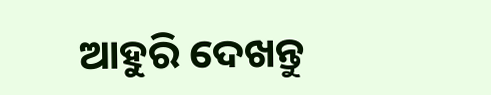ଆହୁରି ଦେଖନ୍ତୁ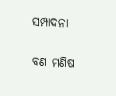ସମ୍ପାଦନା

ବଣ ମଣିଷ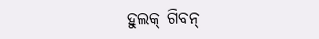ହୁଲକ୍ ଗିବନ୍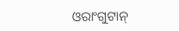ଓରାଂଗୁଟାନ୍